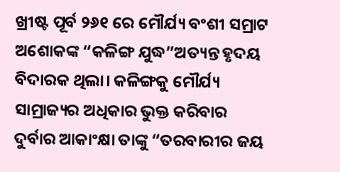ଖ୍ରୀଷ୍ଟ ପୂର୍ବ ୨୬୧ ରେ ମୌର୍ଯ୍ୟ ବଂଶୀ ସମ୍ରାଟ ଅଶୋକଙ୍କ “କଳିଙ୍ଗ ଯୁଦ୍ଧ”ଅତ୍ୟନ୍ତ ହୃଦୟ ବିଦାରକ ଥିଲା। କଳିଙ୍ଗକୁ ମୌର୍ଯ୍ୟ ସାମ୍ରାଜ୍ୟର ଅଧିକାର ଭୁକ୍ତ କରିବାର ଦୁର୍ବାର ଆକାଂକ୍ଷା ତାଙ୍କୁ “ତରବାରୀର ଜୟ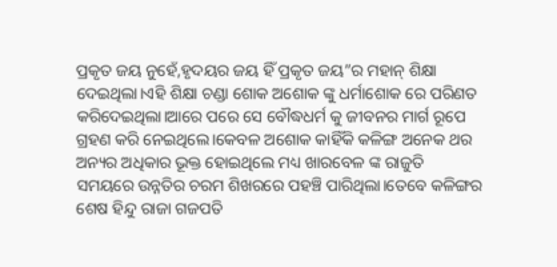ପ୍ରକୃତ ଜୟ ନୁହେଁ,ହୃଦୟର ଜୟ ହିଁ ପ୍ରକୃତ ଜୟ”ର ମହାନ୍ ଶିକ୍ଷା ଦେଇଥିଲା।ଏହି ଶିକ୍ଷା ଚଣ୍ଡା ଶୋକ ଅଶୋକ ଙ୍କୁ ଧର୍ମାଶୋକ ରେ ପରିଣତ କରିଦେଇଥିଲା।ଆରେ ପରେ ସେ ବୌଦ୍ଧଧର୍ମ କୁ ଜୀବନର ମାର୍ଗ ରୂପେ ଗ୍ରହଣ କରି ନେଇଥିଲେ।କେବଳ ଅଶୋକ କାହିଁକି କଳିଙ୍ଗ ଅନେକ ଥର ଅନ୍ୟର ଅଧିକାର ଭୂକ୍ତ ହୋଇଥିଲେ ମଧ୍ୟ ଖାରବେଳ ଙ୍କ ରାଜୁତି ସମୟରେ ଉନ୍ନତିର ଚରମ ଶିଖରରେ ପହଞ୍ଚି ପାରିଥିଲା।ତେବେ କଳିଙ୍ଗର ଶେଷ ହିନ୍ଦୁ ରାଜା ଗଜପତି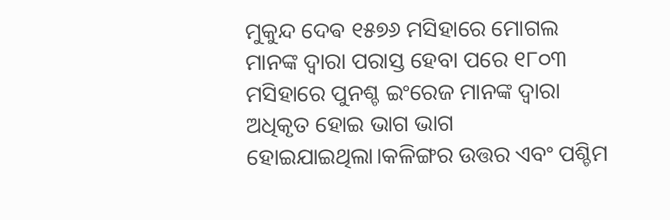ମୁକୁନ୍ଦ ଦେଵ ୧୫୭୬ ମସିହାରେ ମୋଗଲ ମାନଙ୍କ ଦ୍ଵାରା ପରାସ୍ତ ହେବା ପରେ ୧୮୦୩ ମସିହାରେ ପୁନଶ୍ଚ ଇଂରେଜ ମାନଙ୍କ ଦ୍ଵାରା ଅଧିକୃତ ହୋଇ ଭାଗ ଭାଗ ହୋଇଯାଇଥିଲା।କଳିଙ୍ଗର ଉତ୍ତର ଏବଂ ପଶ୍ଚିମ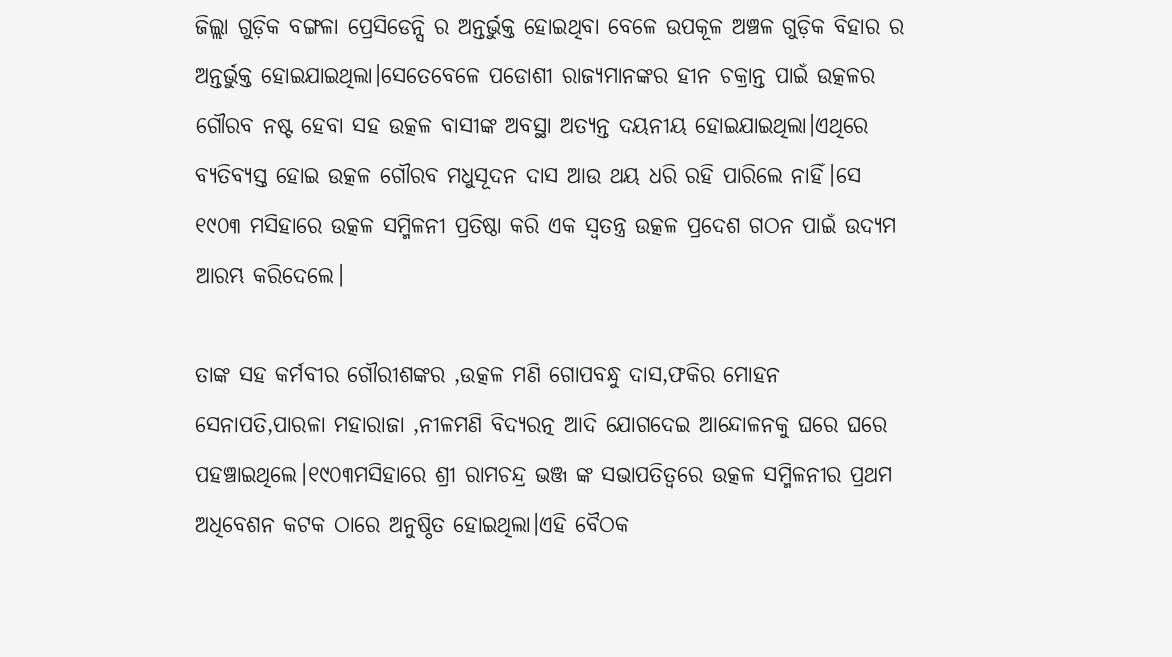ଜିଲ୍ଲା ଗୁଡ଼ିକ ବଙ୍ଗଳା ପ୍ରେସିଡେନ୍ସି ର ଅନ୍ତର୍ଭୁକ୍ତ ହୋଇଥିବା ବେଳେ ଉପକୂଳ ଅଞ୍ଚଳ ଗୁଡ଼ିକ ବିହାର ର ଅନ୍ତର୍ଭୁକ୍ତ ହୋଇଯାଇଥିଲା।ସେତେବେଳେ ପଡୋଶୀ ରାଜ୍ୟମାନଙ୍କର ହୀନ ଚକ୍ରାନ୍ତ ପାଇଁ ଉତ୍କଳର ଗୌରବ ନଷ୍ଟ ହେବା ସହ ଉତ୍କଳ ବାସୀଙ୍କ ଅବସ୍ଥା ଅତ୍ୟନ୍ତ ଦୟନୀୟ ହୋଇଯାଇଥିଲା।ଏଥିରେ ବ୍ୟତିବ୍ୟସ୍ତ ହୋଇ ଉତ୍କଳ ଗୌରବ ମଧୁସୂଦନ ଦାସ ଆଉ ଥୟ ଧରି ରହି ପାରିଲେ ନାହିଁ।ସେ ୧୯୦୩ ମସିହାରେ ଉତ୍କଳ ସମ୍ମିଳନୀ ପ୍ରତିଷ୍ଠା କରି ଏକ ସ୍ବତନ୍ତ୍ର ଉତ୍କଳ ପ୍ରଦେଶ ଗଠନ ପାଇଁ ଉଦ୍ୟମ ଆରମ୍ଭ କରିଦେଲେ।

ତାଙ୍କ ସହ କର୍ମବୀର ଗୌରୀଶଙ୍କର ,ଉତ୍କଳ ମଣି ଗୋପବନ୍ଧୁ ଦାସ,ଫକିର ମୋହନ ସେନାପତି,ପାରଳା ମହାରାଜା ,ନୀଳମଣି ବିଦ୍ୟରତ୍ନ ଆଦି ଯୋଗଦେଇ ଆନ୍ଦୋଳନକୁ ଘରେ ଘରେ ପହଞ୍ଚାଇଥିଲେ।୧୯୦୩ମସିହାରେ ଶ୍ରୀ ରାମଚନ୍ଦ୍ର ଭଞ୍ଜ ଙ୍କ ସଭାପତିତ୍ବରେ ଉତ୍କଳ ସମ୍ମିଳନୀର ପ୍ରଥମ ଅଧିବେଶନ କଟକ ଠାରେ ଅନୁଷ୍ଠିତ ହୋଇଥିଲା।ଏହି ବୈଠକ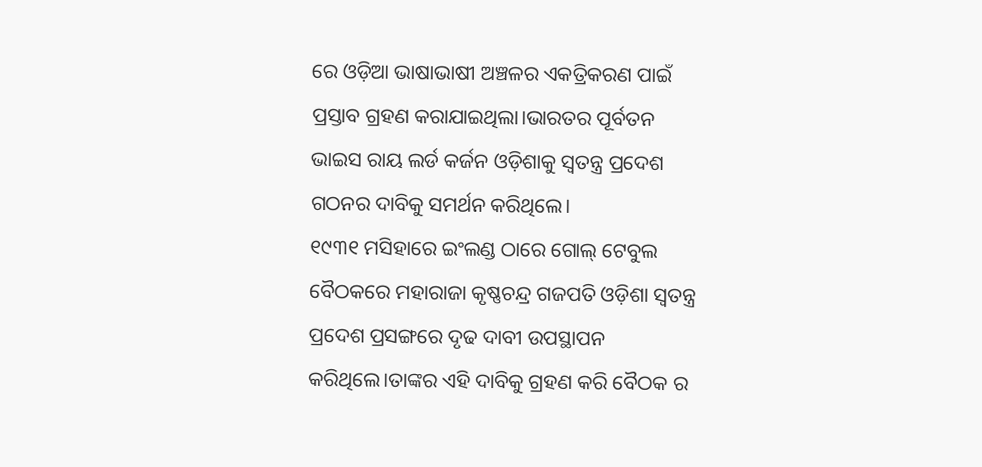ରେ ଓଡ଼ିଆ ଭାଷାଭାଷୀ ଅଞ୍ଚଳର ଏକତ୍ରିକରଣ ପାଇଁ ପ୍ରସ୍ତାବ ଗ୍ରହଣ କରାଯାଇଥିଲା।ଭାରତର ପୂର୍ବତନ ଭାଇସ ରାୟ ଲର୍ଡ କର୍ଜନ ଓଡ଼ିଶାକୁ ସ୍ଵତନ୍ତ୍ର ପ୍ରଦେଶ ଗଠନର ଦାବିକୁ ସମର୍ଥନ କରିଥିଲେ।
୧୯୩୧ ମସିହାରେ ଇଂଲଣ୍ଡ ଠାରେ ଗୋଲ୍ ଟେବୁଲ ବୈଠକରେ ମହାରାଜା କୃଷ୍ଣଚନ୍ଦ୍ର ଗଜପତି ଓଡ଼ିଶା ସ୍ଵତନ୍ତ୍ର ପ୍ରଦେଶ ପ୍ରସଙ୍ଗରେ ଦୃଢ ଦାବୀ ଉପସ୍ଥାପନ କରିଥିଲେ।ତାଙ୍କର ଏହି ଦାବିକୁ ଗ୍ରହଣ କରି ବୈଠକ ର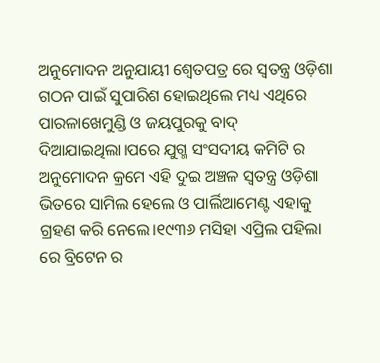ଅନୁମୋଦନ ଅନୁଯାୟୀ ଶ୍ୱେତପତ୍ର ରେ ସ୍ଵତନ୍ତ୍ର ଓଡ଼ିଶା ଗଠନ ପାଇଁ ସୁପାରିଶ ହୋଇଥିଲେ ମଧ୍ୟ ଏଥିରେ ପାରଳାଖେମୁଣ୍ଡି ଓ ଜୟପୁରକୁ ବାଦ୍ ଦିଆଯାଇଥିଲା।ପରେ ଯୁଗ୍ମ ସଂସଦୀୟ କମିଟି ର ଅନୁମୋଦନ କ୍ରମେ ଏହି ଦୁଇ ଅଞ୍ଚଳ ସ୍ଵତନ୍ତ୍ର ଓଡ଼ିଶା ଭିତରେ ସାମିଲ ହେଲେ ଓ ପାର୍ଲିଆମେଣ୍ଟ ଏହାକୁ ଗ୍ରହଣ କରି ନେଲେ।୧୯୩୬ ମସିହା ଏପ୍ରିଲ ପହିଲା ରେ ବ୍ରିଟେନ ର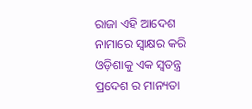ରାଜା ଏହି ଆଦେଶ ନାମାରେ ସ୍ୱାକ୍ଷର କରି ଓଡ଼ିଶାକୁ ଏକ ସ୍ବତନ୍ତ୍ର ପ୍ରଦେଶ ର ମାନ୍ୟତା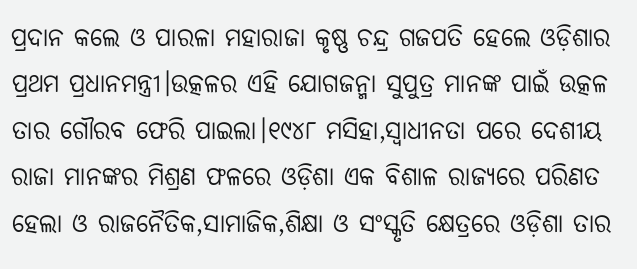ପ୍ରଦାନ କଲେ ଓ ପାରଳା ମହାରାଜା କୃଷ୍ଣ ଚନ୍ଦ୍ର ଗଜପତି ହେଲେ ଓଡ଼ିଶାର ପ୍ରଥମ ପ୍ରଧାନମନ୍ତ୍ରୀ।ଉତ୍କଳର ଏହି ଯୋଗଜନ୍ମା ସୁପୁତ୍ର ମାନଙ୍କ ପାଇଁ ଉତ୍କଳ ତାର ଗୌରବ ଫେରି ପାଇଲା।୧୯୪୮ ମସିହା,ସ୍ଵାଧୀନତା ପରେ ଦେଶୀୟ ରାଜା ମାନଙ୍କର ମିଶ୍ରଣ ଫଳରେ ଓଡ଼ିଶା ଏକ ବିଶାଳ ରାଜ୍ୟରେ ପରିଣତ ହେଲା ଓ ରାଜନୈତିକ,ସାମାଜିକ,ଶିକ୍ଷା ଓ ସଂସ୍କୃତି କ୍ଷେତ୍ରରେ ଓଡ଼ିଶା ତାର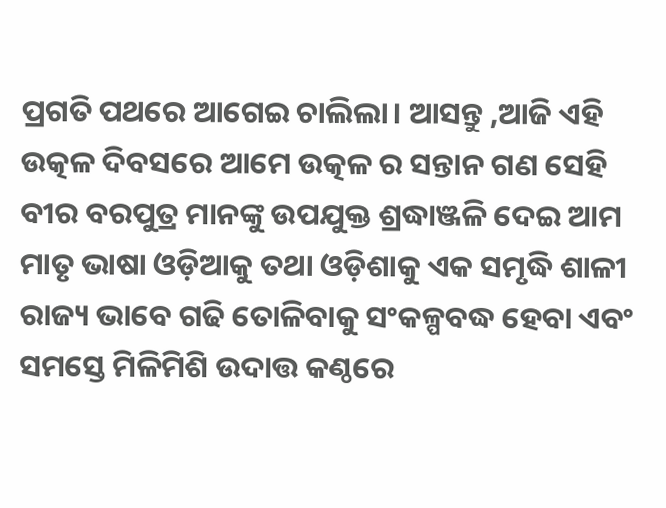ପ୍ରଗତି ପଥରେ ଆଗେଇ ଚାଲିଲା। ଆସନ୍ତୁ ,ଆଜି ଏହି ଉତ୍କଳ ଦିବସରେ ଆମେ ଉତ୍କଳ ର ସନ୍ତାନ ଗଣ ସେହି ବୀର ବରପୁତ୍ର ମାନଙ୍କୁ ଉପଯୁକ୍ତ ଶ୍ରଦ୍ଧାଞ୍ଜଳି ଦେଇ ଆମ ମାତୃ ଭାଷା ଓଡ଼ିଆକୁ ତଥା ଓଡ଼ିଶାକୁ ଏକ ସମୃଦ୍ଧି ଶାଳୀ ରାଜ୍ୟ ଭାବେ ଗଢି ତୋଳିବାକୁ ସଂକଳ୍ପବଦ୍ଧ ହେବା ଏବଂ ସମସ୍ତେ ମିଳିମିଶି ଉଦାତ୍ତ କଣ୍ଠରେ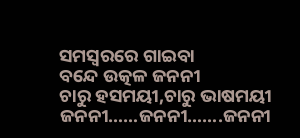ସମସ୍ୱରରେ ଗାଇବା
ବନ୍ଦେ ଉତ୍କଳ ଜନନୀ
ଚାରୁ ହସମୟୀ,ଚାରୁ ଭାଷମୟୀ
ଜନନୀ……ଜନନୀ…….ଜନନୀ